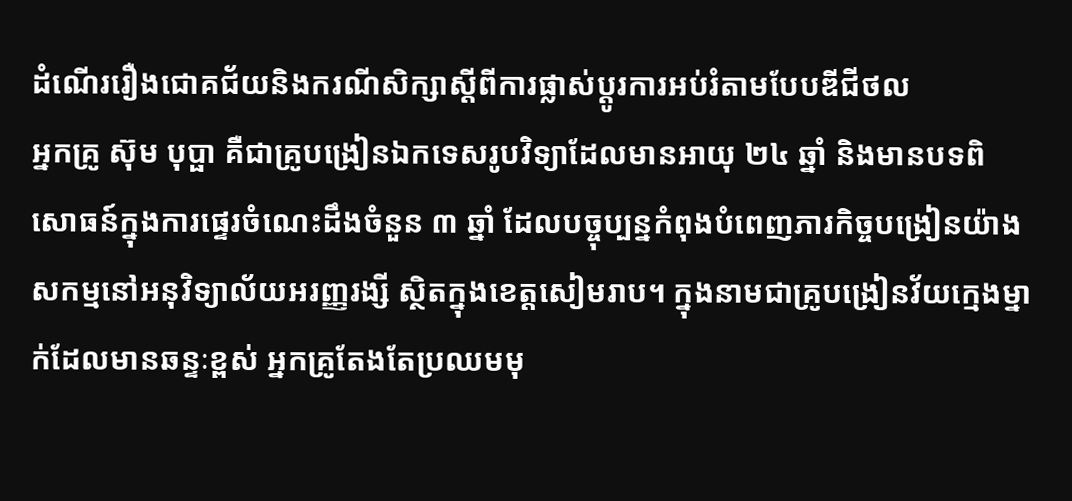ដំណើររឿងជោគជ័យនិងករណីសិក្សាស្តីពីការផ្លាស់ប្តូរការអប់រំតាមបែបឌីជីថល
អ្នកគ្រូ ស៊ុម បុប្ផា គឺជាគ្រូបង្រៀនឯកទេសរូបវិទ្យាដែលមានអាយុ ២៤ ឆ្នាំ និងមានបទពិសោធន៍ក្នុងការផ្ទេរចំណេះដឹងចំនួន ៣ ឆ្នាំ ដែលបច្ចុប្បន្នកំពុងបំពេញភារកិច្ចបង្រៀនយ៉ាងសកម្មនៅអនុវិទ្យាល័យអរញ្ញរង្សី ស្ថិតក្នុងខេត្តសៀមរាប។ ក្នុងនាមជាគ្រូបង្រៀនវ័យក្មេងម្នាក់ដែលមានឆន្ទៈខ្ពស់ អ្នកគ្រូតែងតែប្រឈមមុ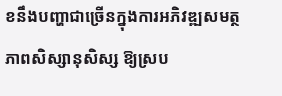ខនឹងបញ្ហាជាច្រើនក្នុងការអភិវឌ្ឍសមត្ថភាពសិស្សានុសិស្ស ឱ្យស្រប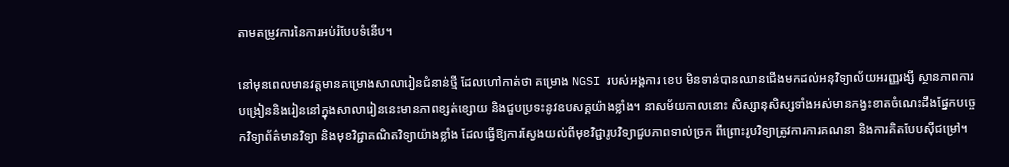តាមតម្រូវការនៃការអប់រំបែបទំនើប។

នៅមុនពេលមានវត្តមានគម្រោងសាលារៀនជំនាន់ថ្មី ដែលហៅកាត់ថា គម្រោង NGSI របស់អង្គការ ខេប មិនទាន់បានឈានជើងមកដល់អនុវិទ្យាល័យអរញ្ញរង្សី ស្ថានភាពការបង្រៀននិងរៀននៅក្នុងសាលារៀននេះមានភាពខ្សត់ខ្សោយ និងជួបប្រទះនូវឧបសគ្គយ៉ាងខ្លាំង។ នាសម័យកាលនោះ សិស្សានុសិស្សទាំងអស់មានកង្វះខាតចំណេះដឹងផ្នែកបច្ចេកវិទ្យាព័ត៌មានវិទ្យា និងមុខវិជ្ជាគណិតវិទ្យាយ៉ាងខ្លាំង ដែលធ្វើឱ្យការស្វែងយល់ពីមុខវិជ្ជារូបវិទ្យាជួបភាពទាល់ច្រក ពីព្រោះរូបវិទ្យាត្រូវការការគណនា និងការគិតបែបស៊ីជម្រៅ។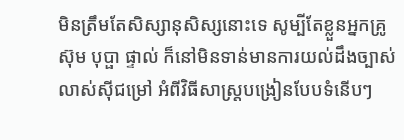មិនត្រឹមតែសិស្សានុសិស្សនោះទេ សូម្បីតែខ្លួនអ្នកគ្រូ ស៊ុម បុប្ផា ផ្ទាល់ ក៏នៅមិនទាន់មានការយល់ដឹងច្បាស់លាស់ស៊ីជម្រៅ អំពីវិធីសាស្ត្របង្រៀនបែបទំនើបៗ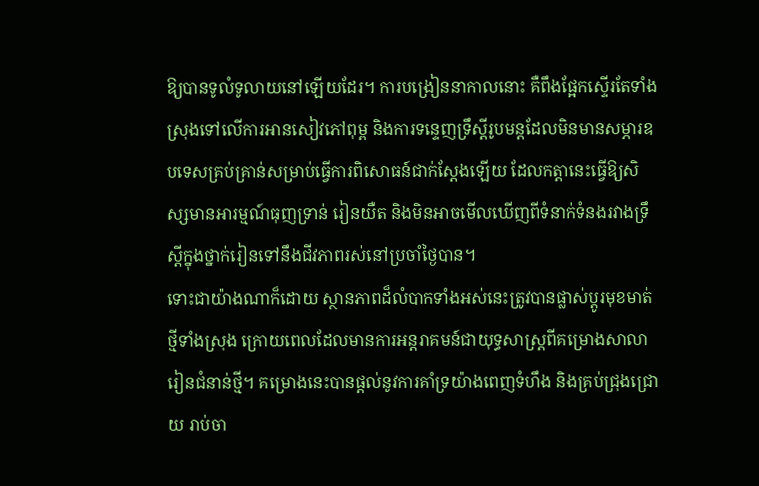ឱ្យបានទូលំទូលាយនៅឡើយដែរ។ ការបង្រៀននាកាលនោះ គឺពឹងផ្អែកស្ទើរតែទាំងស្រុងទៅលើការអានសៀវភៅពុម្ព និងការទន្ទេញទ្រឹស្តីរូបមន្តដែលមិនមានសម្ភារឧបទេសគ្រប់គ្រាន់សម្រាប់ធ្វើការពិសោធន៍ជាក់ស្តែងឡើយ ដែលកត្តានេះធ្វើឱ្យសិស្សមានអារម្មណ៍ធុញទ្រាន់ រៀនយឺត និងមិនអាចមើលឃើញពីទំនាក់ទំនងរវាងទ្រឹស្តីក្នុងថ្នាក់រៀនទៅនឹងជីវភាពរស់នៅប្រចាំថ្ងៃបាន។
ទោះជាយ៉ាងណាក៏ដោយ ស្ថានភាពដ៏លំបាកទាំងអស់នេះត្រូវបានផ្លាស់ប្តូរមុខមាត់ថ្មីទាំងស្រុង ក្រោយពេលដែលមានការអន្តរាគមន៍ជាយុទ្ធសាស្ត្រពីគម្រោងសាលារៀនជំនាន់ថ្មី។ គម្រោងនេះបានផ្តល់នូវការគាំទ្រយ៉ាងពេញទំហឹង និងគ្រប់ជ្រុងជ្រោយ រាប់ចា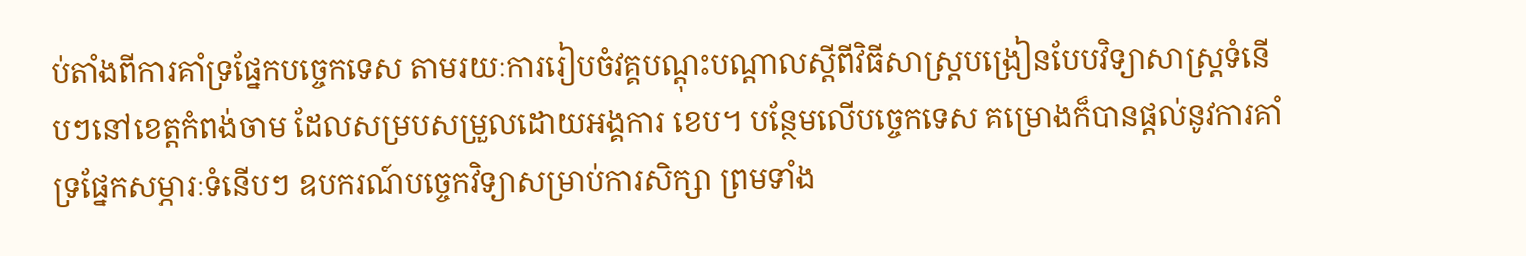ប់តាំងពីការគាំទ្រផ្នែកបច្ចេកទេស តាមរយៈការរៀបចំវគ្គបណ្តុះបណ្តាលស្តីពីវិធីសាស្ត្របង្រៀនបែបវិទ្យាសាស្ត្រទំនើបៗនៅខេត្តកំពង់ចាម ដែលសម្របសម្រួលដោយអង្គការ ខេប។ បន្ថែមលើបច្ចេកទេស គម្រោងក៏បានផ្តល់នូវការគាំទ្រផ្នែកសម្ភារៈទំនើបៗ ឧបករណ៍បច្ចេកវិទ្យាសម្រាប់ការសិក្សា ព្រមទាំង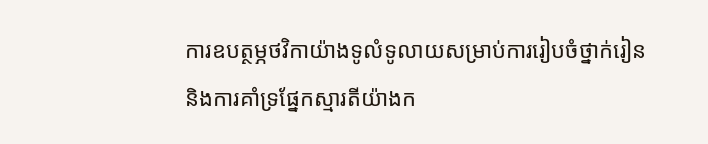ការឧបត្ថម្ភថវិកាយ៉ាងទូលំទូលាយសម្រាប់ការរៀបចំថ្នាក់រៀន និងការគាំទ្រផ្នែកស្មារតីយ៉ាងក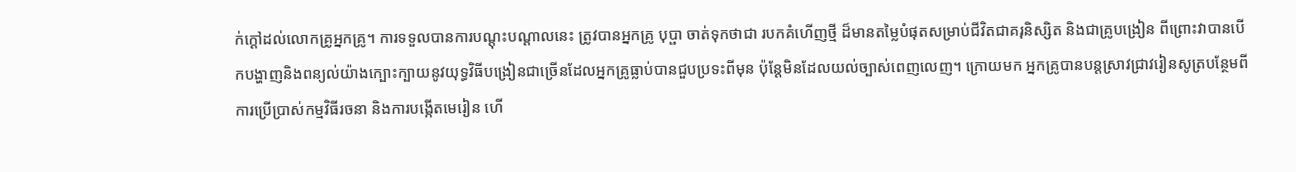ក់ក្តៅដល់លោកគ្រូអ្នកគ្រូ។ ការទទួលបានការបណ្តុះបណ្តាលនេះ ត្រូវបានអ្នកគ្រូ បុប្ផា ចាត់ទុកថាជា របកគំហើញថ្មី ដ៏មានតម្លៃបំផុតសម្រាប់ជីវិតជាគរុនិស្សិត និងជាគ្រូបង្រៀន ពីព្រោះវាបានបើកបង្ហាញនិងពន្យល់យ៉ាងក្បោះក្បាយនូវយុទ្ធវិធីបង្រៀនជាច្រើនដែលអ្នកគ្រូធ្លាប់បានជួបប្រទះពីមុន ប៉ុន្តែមិនដែលយល់ច្បាស់ពេញលេញ។ ក្រោយមក អ្នកគ្រូបានបន្តស្រាវជ្រាវរៀនសូត្របន្ថែមពីការប្រើប្រាស់កម្មវិធីរចនា និងការបង្កើតមេរៀន ហើ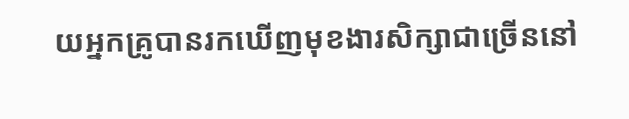យអ្នកគ្រូបានរកឃើញមុខងារសិក្សាជាច្រើននៅ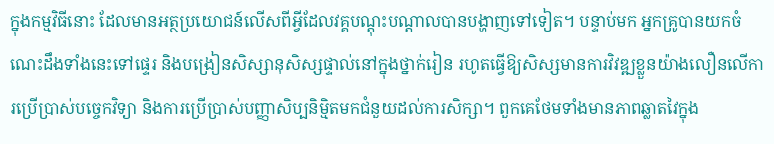ក្នុងកម្មវិធីនោះ ដែលមានអត្ថប្រយោជន៍លើសពីអ្វីដែលវគ្គបណ្តុះបណ្តាលបានបង្ហាញទៅទៀត។ បន្ទាប់មក អ្នកគ្រូបានយកចំណេះដឹងទាំងនេះទៅផ្ទេរ និងបង្រៀនសិស្សានុសិស្សផ្ទាល់នៅក្នុងថ្នាក់រៀន រហូតធ្វើឱ្យសិស្សមានការវិវឌ្ឍខ្លួនយ៉ាងលឿនលើការប្រើប្រាស់បច្ចេកវិទ្យា និងការប្រើប្រាស់បញ្ញាសិប្បនិម្មិតមកជំនួយដល់ការសិក្សា។ ពួកគេថែមទាំងមានភាពឆ្លាតវៃក្នុង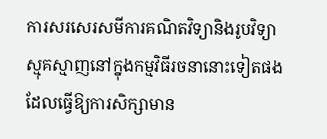ការសរសេរសមីការគណិតវិទ្យានិងរូបវិទ្យាស្មុគស្មាញនៅក្នុងកម្មវិធីរចនានោះទៀតផង ដែលធ្វើឱ្យការសិក្សាមាន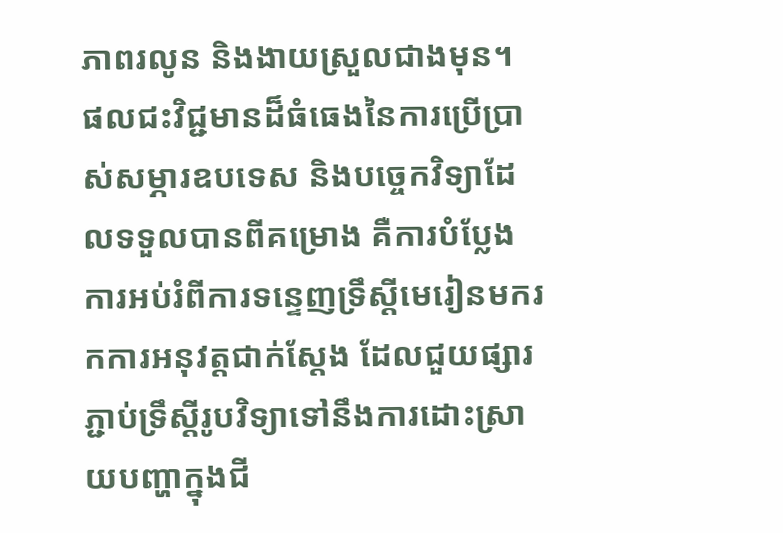ភាពរលូន និងងាយស្រួលជាងមុន។
ផលជះវិជ្ជមានដ៏ធំធេងនៃការប្រើប្រាស់សម្ភារឧបទេស និងបច្ចេកវិទ្យាដែលទទួលបានពីគម្រោង គឺការបំប្លែងការអប់រំពីការទន្ទេញទ្រឹស្តីមេរៀនមករកការអនុវត្តជាក់ស្តែង ដែលជួយផ្សារភ្ជាប់ទ្រឹស្តីរូបវិទ្យាទៅនឹងការដោះស្រាយបញ្ហាក្នុងជី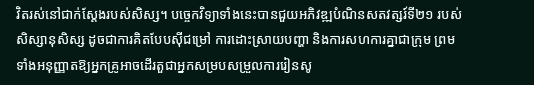វិតរស់នៅជាក់ស្តែងរបស់សិស្ស។ បច្ចេកវិទ្យាទាំងនេះបានជួយអភិវឌ្ឍបំណិនសតវត្សរ៍ទី២១ របស់សិស្សានុសិស្ស ដូចជាការគិតបែបស៊ីជម្រៅ ការដោះស្រាយបញ្ហា និងការសហការគ្នាជាក្រុម ព្រមទាំងអនុញ្ញាតឱ្យអ្នកគ្រូអាចដើរតួជាអ្នកសម្របសម្រួលការរៀនសូ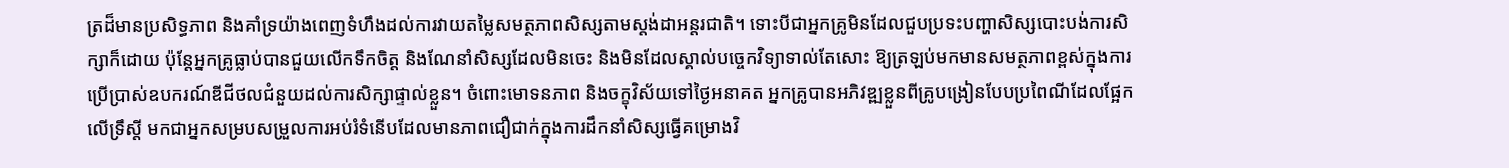ត្រដ៏មានប្រសិទ្ធភាព និងគាំទ្រយ៉ាងពេញទំហឹងដល់ការវាយតម្លៃសមត្ថភាពសិស្សតាមស្តង់ដាអន្តរជាតិ។ ទោះបីជាអ្នកគ្រូមិនដែលជួបប្រទះបញ្ហាសិស្សបោះបង់ការសិក្សាក៏ដោយ ប៉ុន្តែអ្នកគ្រូធ្លាប់បានជួយលើកទឹកចិត្ត និងណែនាំសិស្សដែលមិនចេះ និងមិនដែលស្គាល់បច្ចេកវិទ្យាទាល់តែសោះ ឱ្យត្រឡប់មកមានសមត្ថភាពខ្ពស់ក្នុងការប្រើប្រាស់ឧបករណ៍ឌីជីថលជំនួយដល់ការសិក្សាផ្ទាល់ខ្លួន។ ចំពោះមោទនភាព និងចក្ខុវិស័យទៅថ្ងៃអនាគត អ្នកគ្រូបានអភិវឌ្ឍខ្លួនពីគ្រូបង្រៀនបែបប្រពៃណីដែលផ្អែកលើទ្រឹស្តី មកជាអ្នកសម្របសម្រួលការអប់រំទំនើបដែលមានភាពជឿជាក់ក្នុងការដឹកនាំសិស្សធ្វើគម្រោងវិ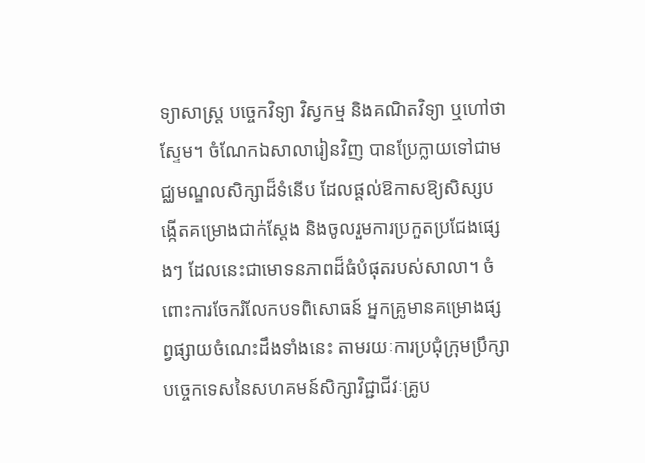ទ្យាសាស្ត្រ បច្ចេកវិទ្យា វិស្វកម្ម និងគណិតវិទ្យា ឬហៅថាស្ទែម។ ចំណែកឯសាលារៀនវិញ បានប្រែក្លាយទៅជាមជ្ឈមណ្ឌលសិក្សាដ៏ទំនើប ដែលផ្តល់ឱកាសឱ្យសិស្សបង្កើតគម្រោងជាក់ស្តែង និងចូលរួមការប្រកួតប្រជែងផ្សេងៗ ដែលនេះជាមោទនភាពដ៏ធំបំផុតរបស់សាលា។ ចំពោះការចែករំលែកបទពិសោធន៍ អ្នកគ្រូមានគម្រោងផ្សព្វផ្សាយចំណេះដឹងទាំងនេះ តាមរយៈការប្រជុំក្រុមប្រឹក្សាបច្ចេកទេសនៃសហគមន៍សិក្សាវិជ្ជាជីវៈគ្រូប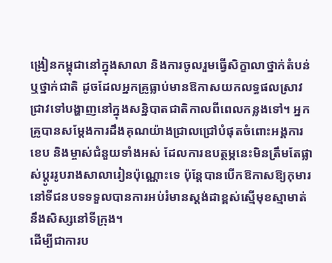ង្រៀនកម្ពុជានៅក្នុងសាលា និងការចូលរួមធ្វើសិក្ខាលាថ្នាក់តំបន់ឬថ្នាក់ជាតិ ដូចដែលអ្នកគ្រូធ្លាប់មានឱកាសយកលទ្ធផលស្រាវជ្រាវទៅបង្ហាញនៅក្នុងសន្និបាតជាតិកាលពីពេលកន្លងទៅ។ អ្នកគ្រូបានសម្តែងការដឹងគុណយ៉ាងជ្រាលជ្រៅបំផុតចំពោះអង្គការខេប និងម្ចាស់ជំនួយទាំងអស់ ដែលការឧបត្ថម្ភនេះមិនត្រឹមតែផ្លាស់ប្តូររូបរាងសាលារៀនប៉ុណ្ណោះទេ ប៉ុន្តែបានបើកឱកាសឱ្យកុមារនៅទីជនបទទទួលបានការអប់រំមានស្តង់ដាខ្ពស់ស្មើមុខស្មាមាត់នឹងសិស្សនៅទីក្រុង។
ដើម្បីជាការប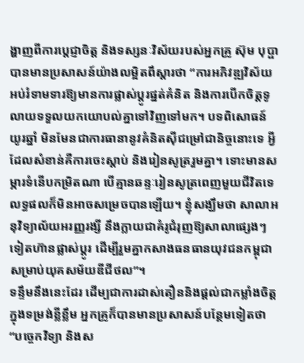ង្ហាញពីការប្តេជ្ញាចិត្ត និងទស្សនៈវិស័យរបស់អ្នកគ្រូ ស៊ុម បុប្ផា បានមានប្រសាសន៍យ៉ាងលម្អិតពឹស្ដារថា “ការអភិវឌ្ឍវិស័យអប់រំទាមទារឱ្យមានការផ្លាស់ប្តូរផ្នត់គំនិត និងការបើកចិត្តទូលាយទទួលយកយោបល់គ្នាទៅវិញទៅមក។ បទពិសោធន៍យូរឆ្នាំ មិនមែនជាការធានានូវគំនិតស៊ីជម្រៅជានិច្ចនោះទេ អ្វីដែលសំខាន់គឺការចេះស្តាប់ និងរៀនសូត្ររួមគ្នា។ ទោះមានសម្ភារទំនើបកម្រិតណា បើគ្មានឆន្ទៈរៀនសូត្រពេញមួយជីវិតទេ លទ្ធផលក៏មិនអាចសម្រេចបានឡើយ។ ខ្ញុំសង្ឃឹមថា សាលាអនុវិទ្យាល័យអរញ្ញរង្សី នឹងក្លាយជាគំរូជំរុញឱ្យសាលាផ្សេងៗទៀតហ៊ានផ្លាស់ប្តូរ ដើម្បីរួមគ្នាកសាងធនធានយុវជនកម្ពុជាសម្រាប់យុគសម័យឌីជីថល”។
ទន្ទឹមនឹងនេះដែរ ដើម្បជាការដាស់តឿននិងផ្តល់ជាកម្លាំងចិត្តក្នុងទម្រង់ខ្លីខ្លឹម អ្នកគ្រូក៏បានមានប្រសាសន៍បន្ថែមទៀតថា “បច្ចេកវិទ្យា និងស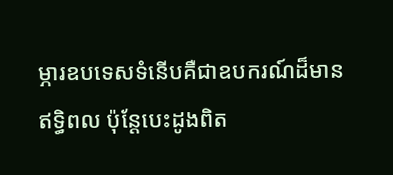ម្ភារឧបទេសទំនើបគឺជាឧបករណ៍ដ៏មានឥទ្ធិពល ប៉ុន្តែបេះដូងពិត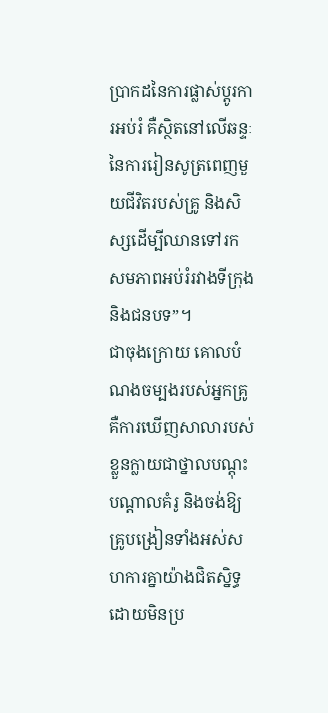ប្រាកដនៃការផ្លាស់ប្តូរការអប់រំ គឺស្ថិតនៅលើឆន្ទៈនៃការរៀនសូត្រពេញមួយជីវិតរបស់គ្រូ និងសិស្សដើម្បីឈានទៅរកសមភាពអប់រំរវាងទីក្រុងនិងជនបទ”។
ជាចុងក្រោយ គោលបំណងចម្បងរបស់អ្នកគ្រូគឺការឃើញសាលារបស់ខ្លួនក្លាយជាថ្នាលបណ្តុះបណ្តាលគំរូ និងចង់ឱ្យគ្រូបង្រៀនទាំងអស់សហការគ្នាយ៉ាងជិតស្និទ្ធដោយមិនប្រ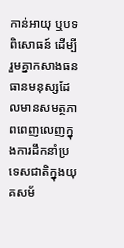កាន់អាយុ ឬបទពិសោធន៍ ដើម្បីរួមគ្នាកសាងធនធានមនុស្សដែលមានសមត្ថភាពពេញលេញក្នុងការដឹកនាំប្រទេសជាតិក្នុងយុគសម័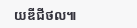យឌីជីថល៕